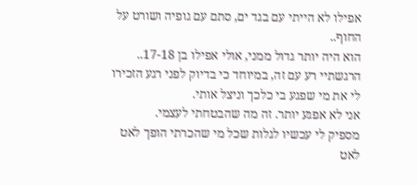אפילו לא הייתי עם בגד ים, סתם עם גופיה ושורט על החוף..
הוא היה יותר גדול ממני, אולי אפילו בן 17-18..
הרגשתיי רע עם זה, במיוחד כי בדיוק לפני רגע הזכירו לי את מי שפגע בי כלכך וניצל אותי.
אני לא אפגע יותר. זה מה שהבטחתי לעצמי.
מספיק לי עכשיו לגלות שכל מי שהכרתי הופך לאט לאט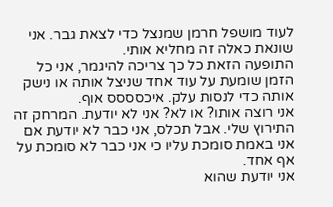לעוד מושפל חרמן שמנצל כדי לצאת גבר. אני שונאת כאלה זה מחליא אותי.
התופעה הזאת כל כך צריכה להיגמר, אני כל הזמן שומעת על עוד אחד שניצל אותה או נישק אותה כדי לנסות עלק. איכסססס אוף.
אני רוצה אותו? או לא? אני לא יודעת. המרחק זה התירוץ שלי. אבל תכלס, אני כבר לא יודעת אם אני באמת סומכת עליו כי אני כבר לא סומכת על אף אחד.
אני יודעת שהוא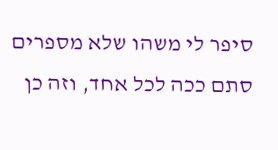סיפר לי משהו שלא מספרים סתם ככה לכל אחד, וזה כן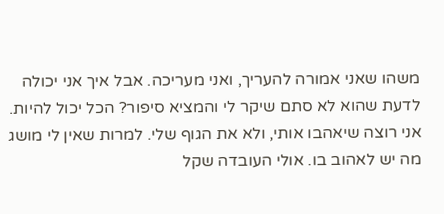משהו שאני אמורה להעריך, ואני מעריכה. אבל איך אני יכולה לדעת שהוא לא סתם שיקר לי והמציא סיפור? הכל יכול להיות.
אני רוצה שיאהבו אותי, ולא את הגוף שלי. למרות שאין לי מושג מה יש לאהוב בו. אולי העובדה שקל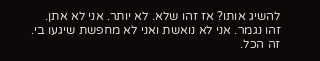להשיג אותו? אז זהו שלא. לא יותר. אני לא אתן. זהו נגמר. אני לא נואשת ואני לא מחפשת שיגעו בי. זה הכל.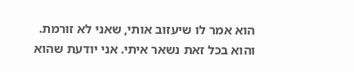הוא אמר לו שיעזוב אותי, שאני לא זורמת.
והוא בכל זאת נשאר איתי. אני יודעת שהוא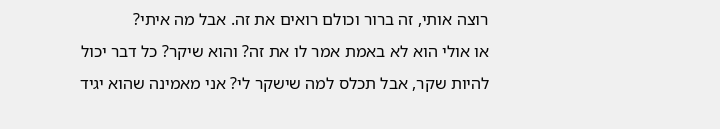רוצה אותי, זה ברור וכולם רואים את זה. אבל מה איתי?
או אולי הוא לא באמת אמר לו את זה? והוא שיקר? כל דבר יכול להיות שקר, אבל תכלס למה שישקר לי? אני מאמינה שהוא יגיד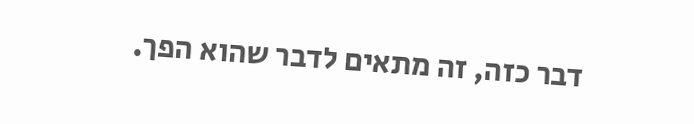דבר כזה, זה מתאים לדבר שהוא הפך.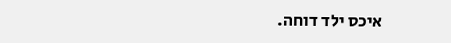איכס ילד דוחה.